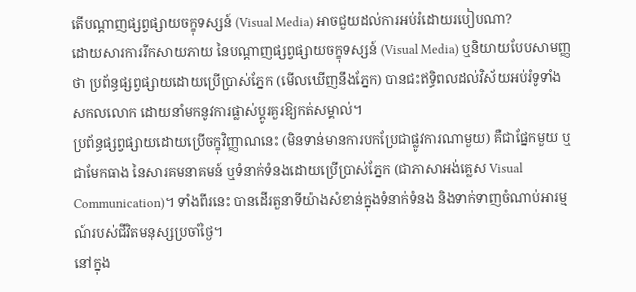តើបណ្ដាញផ្សព្វផ្សាយចក្ខុទស្សន៍ (Visual Media) អាចជួយដល់ការអប់រំដោយរបៀបណា?
ដោយសារការរីកសាយភាយ នៃបណ្ដាញផ្សព្វផ្សាយចក្ខុទស្សន៍ (Visual Media) ឬនិយាយបែបសាមញ្ញថា ប្រព័ន្ធផ្សព្វផ្សាយដោយប្រើប្រាស់ភ្នែក (មើលឃើញនឹងភ្នែក) បានជះឥទ្ធិពលដល់វិស័យអប់រំទូទាំងសកលលោក ដោយនាំមកនូវការផ្លាស់ប្តូរគួរឱ្យកត់សម្គាល់។
ប្រព័ន្ធផ្សព្វផ្សាយដោយប្រើចក្ខុវិញ្ញាណនេះ (មិនទាន់មានការបកប្រែជាផ្លូវការណាមួយ) គឺជាផ្នែកមួយ ឬជាមែកធាង នៃសារគមនាគមន៍ ឬទំនាក់ទំនងដោយប្រើប្រាស់ភ្នែក (ជាភាសាអង់គ្លេស Visual Communication)។ ទាំងពីរនេះ បានដើរតួនាទីយ៉ាងសំខាន់ក្នុងទំនាក់ទំនង និងទាក់ទាញចំណាប់អារម្មណ៍របស់ជីវិតមនុស្សប្រចាំថ្ងៃ។
នៅក្នុង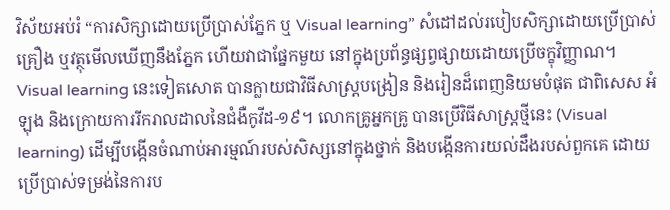វិស័យអប់រំ “ការសិក្សាដោយប្រើប្រាស់ភ្នែក ឬ Visual learning” សំដៅដល់របៀបសិក្សាដោយប្រើប្រាស់គ្រឿង ឬវត្ថុមើលឃើញនឹងភ្នែក ហើយវាជាផ្នែកមួយ នៅក្នុងប្រព័ន្ធផ្សព្វផ្សាយដោយប្រើចក្ខុវិញ្ញាណ។ Visual learning នេះទៀតសោត បានក្លាយជាវិធីសាស្ត្របង្រៀន និងរៀនដ៏ពេញនិយមបំផុត ជាពិសេស អំឡុង និងក្រោយការរីករាលដាលនៃជំងឺកូវីដ-១៩។ លោកគ្រូអ្នកគ្រូ បានប្រើវិធីសាស្រ្តថ្មីនេះ (Visual learning) ដើម្បីបង្កើនចំណាប់អារម្មណ៍របស់សិស្សនៅក្នុងថ្នាក់ និងបង្កើនការយល់ដឹងរបស់ពួកគេ ដោយប្រើប្រាស់ទម្រង់នៃការប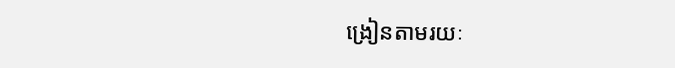ង្រៀនតាមរយៈ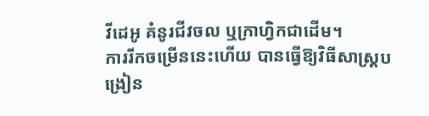វីដេអូ គំនូរជីវចល ឬក្រាហ្វិកជាដើម។
ការរីកចម្រើននេះហើយ បានធ្វើឱ្យវិធីសាស្ត្របង្រៀន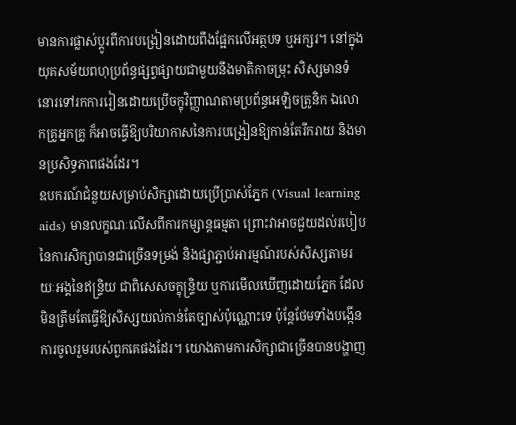មានការផ្លាស់ប្តូរពីការបង្រៀនដោយពឹងផ្អែកលើអត្ថបទ ឬអក្សរ។ នៅក្នុងយុគសម័យពហុប្រព័ន្ធផ្សព្វផ្សាយជាមួយនឹងមាតិកាចម្រុះ សិស្សមានទំនោរទៅរកការរៀនដោយប្រើចក្ខុវិញ្ញាណតាមប្រព័ន្ធអេឡិចត្រូនិក ឯលោកគ្រូអ្នកគ្រូ ក៏អាចធ្វើឱ្យបរិយាកាសនៃការបង្រៀនឱ្យកាន់តែរីករាយ និងមានប្រសិទ្ធភាពផងដែរ។
ឧបករណ៍ជំនួយសម្រាប់សិក្សាដោយប្រើប្រាស់ភ្នែក (Visual learning aids) មានលក្ខណៈលើសពីការកម្សាន្តធម្មតា ព្រោះវាអាចជួយដល់របៀបនៃការសិក្សាបានជាច្រើនទម្រង់ និងផ្សាភ្ជាប់អារម្មណ៍របស់សិស្សតាមរយៈអង្គនៃឥន្ទ្រិយ ជាពិសេសចក្ខុន្ទ្រិយ ឬការមើលឃើញដោយភ្នែក ដែលមិនត្រឹមតែធ្វើឱ្យសិស្សយល់កាន់តែច្បាស់ប៉ុណ្ណោះទេ ប៉ុន្តែថែមទាំងបង្កើនការចូលរួមរបស់ពួកគេផងដែរ។ យោងតាមការសិក្សាជាច្រើនបានបង្ហាញ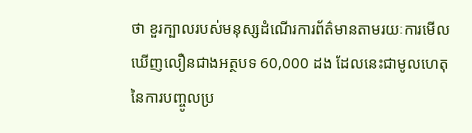ថា ខួរក្បាលរបស់មនុស្សដំណើរការព័ត៌មានតាមរយៈការមើលឃើញលឿនជាងអត្ថបទ 60,000 ដង ដែលនេះជាមូលហេតុនៃការបញ្ចូលប្រ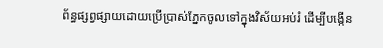ព័ន្ធផ្សព្វផ្សាយដោយប្រើប្រាស់ភ្នែកចូលទៅក្នុងវិស័យអប់រំ ដើម្បីបង្កើន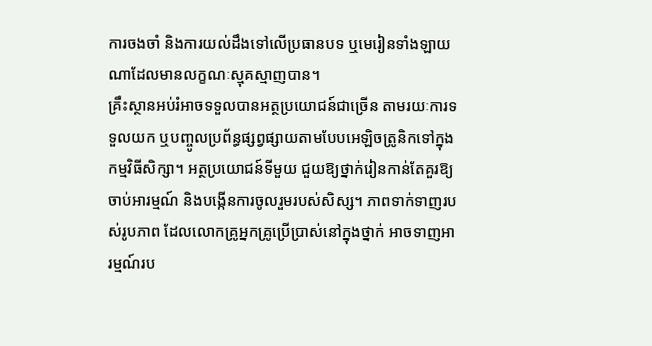ការចងចាំ និងការយល់ដឹងទៅលើប្រធានបទ ឬមេរៀនទាំងឡាយណាដែលមានលក្ខណៈស្មុគស្មាញបាន។
គ្រឹះស្ថានអប់រំអាចទទួលបានអត្ថប្រយោជន៍ជាច្រើន តាមរយៈការទទួលយក ឬបញ្ចូលប្រព័ន្ធផ្សព្វផ្សាយតាមបែបអេឡិចត្រូនិកទៅក្នុងកម្មវិធីសិក្សា។ អត្ថប្រយោជន៍ទីមួយ ជួយឱ្យថ្នាក់រៀនកាន់តែគួរឱ្យចាប់អារម្មណ៍ និងបង្កើនការចូលរួមរបស់សិស្ស។ ភាពទាក់ទាញរបស់រូបភាព ដែលលោកគ្រូអ្នកគ្រូប្រើប្រាស់នៅក្នុងថ្នាក់ អាចទាញអារម្មណ៍រប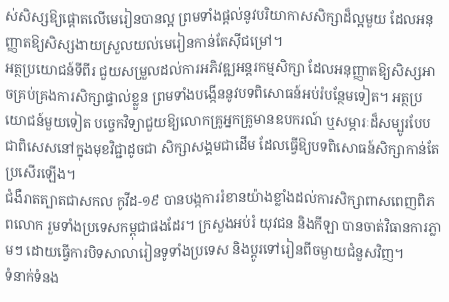ស់សិស្សឱ្យផ្តោតលើមេរៀនបានល្អ ព្រមទាំងផ្តល់នូវបរិយាកាសសិក្សាដ៏ល្អមួយ ដែលអនុញ្ញាតឱ្យសិស្សងាយស្រួលយល់មេរៀនកាន់តែស៊ីជម្រៅ។
អត្ថប្រយោជន៍ទីពីរ ជួយសម្រួលដល់ការអភិវឌ្ឍអន្តរកម្មសិក្សា ដែលអនុញ្ញាតឱ្យសិស្សអាចគ្រប់គ្រងការសិក្សាផ្ទាល់ខ្លួន ព្រមទាំងបង្កើននូវបទពិសោធន៍អប់រំបន្ថែមទៀត។ អត្ថប្រយោជន៍មួយទៀត បច្ចេកវិទ្យាជួយឱ្យលោកគ្រូអ្នកគ្រូមានឧបករណ៍ ឬសម្ភារៈដ៏សម្បូរបែប ជាពិសេសនៅក្នុងមុខវិជ្ជាដូចជា សិក្សាសង្គមជាដើម ដែលធ្វើឱ្យបទពិសោធន៍សិក្សាកាន់តែប្រសើរឡើង។
ជំងឺរាតត្បាតជាសកល កូវីដ-១៩ បានបង្កការរំខានយ៉ាងខ្លាំងដល់ការសិក្សាពាសពេញពិភពលោក រួមទាំងប្រទេសកម្ពុជាផងដែរ។ ក្រសួងអប់រំ យុវជន និងកីឡា បានចាត់វិធានការភ្លាមៗ ដោយធ្វើការបិទសាលារៀនទូទាំងប្រទេស និងប្តូរទៅរៀនពីចម្ងាយជំនួសវិញ។
ទំនាក់ទំនង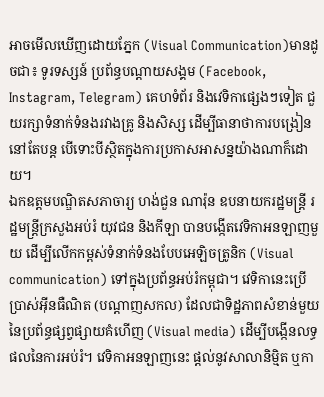អាចមើលឃើញដោយភ្នែក (Visual Communication)មានដូចជា៖ ទូរទស្សន៍ ប្រព័ន្ធបណ្តាយសង្គម (Facebook, Instagram, Telegram) គេហទំព័រ និងវេទិកាផ្សេងៗទៀត ជួយរក្សាទំនាក់ទំនងរវាងគ្រូ និងសិស្ស ដើម្បីធានាថាការបង្រៀននៅតែបន្ត បើទោះបីស្ថិតក្នុងការប្រកាសអាសន្នយ៉ាងណាក៏ដោយ។
ឯកឧត្តមបណ្ឌិតសភាចារ្យ ហង់ជួន ណារ៉ុន ឧបនាយករដ្ឋមន្ត្រី រដ្ឋមន្ត្រីក្រសួងអប់រំ យុវជន និងកីឡា បានបង្កើតវេទិកាអនឡាញមួយ ដើម្បីលើកកម្ពស់ទំនាក់ទំនងបែបអេឡិចត្រូនិក (Visual communication) ទៅក្នុងប្រព័ន្ធអប់រំកម្ពុជា។ វេទិកានេះប្រើប្រាស់អ៊ីនធឺណិត (បណ្ដាញសកល) ដែលជាទិដ្ឋភាពសំខាន់មួយ នៃប្រព័ន្ធផ្សព្វផ្សាយគំហើញ (Visual media) ដើម្បីបង្កើនលទ្ធផលនៃការអប់រំ។ វេទិកាអនឡាញនេះ ផ្តល់នូវសាលានិម្មិត ឬកា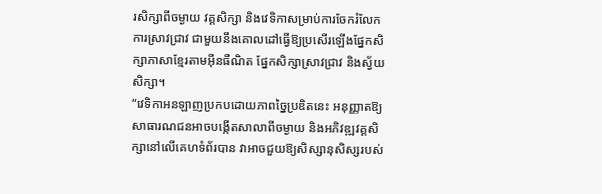រសិក្សាពីចម្ងាយ វគ្គសិក្សា និងវេទិកាសម្រាប់ការចែករំលែកការស្រាវជ្រាវ ជាមួយនឹងគោលដៅធ្វើឱ្យប្រសើរឡើងផ្នែកសិក្សាភាសាខ្មែរតាមអ៊ីនធឺណិត ផ្នែកសិក្សាស្រាវជ្រាវ និងស្វ័យសិក្សា។
“វេទិកាអនឡាញប្រកបដោយភាពច្នៃប្រឌិតនេះ អនុញ្ញាតឱ្យសាធារណជនអាចបង្កើតសាលាពីចម្ងាយ និងអភិវឌ្ឍវគ្គសិក្សានៅលើគេហទំព័របាន វាអាចជួយឱ្យសិស្សានុសិស្សរបស់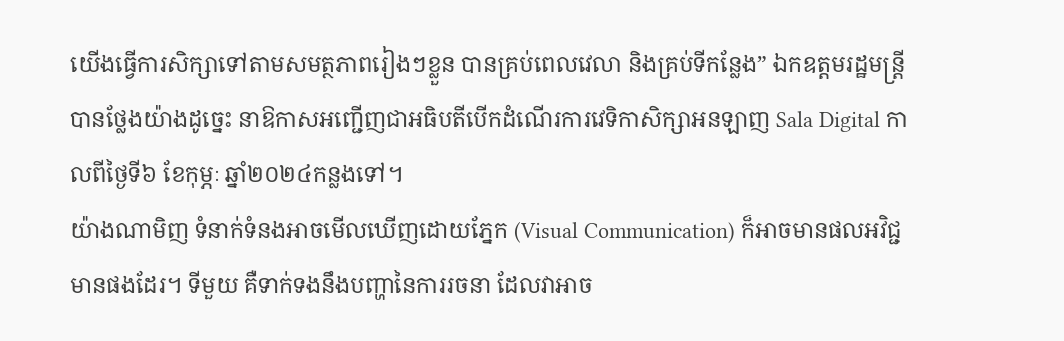យើងធ្វើការសិក្សាទៅតាមសមត្ថភាពរៀងៗខ្លួន បានគ្រប់ពេលវេលា និងគ្រប់ទីកន្លែង” ឯកឧត្តមរដ្ឋមន្ត្រីបានថ្លែងយ៉ាងដូច្នេះ នាឱកាសអញ្ជើញជាអធិបតីបើកដំណើរការវេទិកាសិក្សាអនឡាញ Sala Digital កាលពីថ្ងៃទី៦ ខែកុម្ភៈ ឆ្នាំ២០២៤កន្លងទៅ។
យ៉ាងណាមិញ ទំនាក់ទំនងអាចមើលឃើញដោយភ្នែក (Visual Communication) ក៏អាចមានផលអវិជ្ជមានផងដែរ។ ទីមួយ គឺទាក់ទងនឹងបញ្ហានៃការរចនា ដែលវាអាច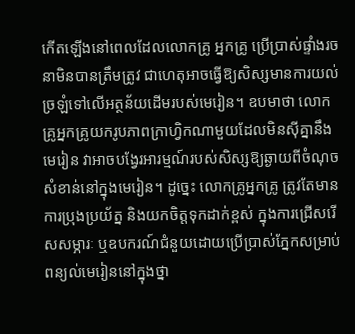កើតឡើងនៅពេលដែលលោកគ្រូ អ្នកគ្រូ ប្រើប្រាស់ផ្ទាំងរចនាមិនបានត្រឹមត្រូវ ជាហេតុអាចធ្វើឱ្យសិស្សមានការយល់ច្រឡំទៅលើអត្ថន័យដើមរបស់មេរៀន។ ឧបមាថា លោកគ្រូអ្នកគ្រូយករូបភាពក្រាហ្វិកណាមួយដែលមិនស៊ីគ្នានឹងមេរៀន វាអាចបង្វែរអារម្មណ៍របស់សិស្សឱ្យឆ្ងាយពីចំណុចសំខាន់នៅក្នុងមេរៀន។ ដូច្នេះ លោកគ្រូអ្នកគ្រូ ត្រូវតែមានការប្រុងប្រយ័ត្ន និងយកចិត្តទុកដាក់ខ្ពស់ ក្នុងការជ្រើសរើសសម្ភារៈ ឬឧបករណ៍ជំនួយដោយប្រើប្រាស់ភ្នែកសម្រាប់ពន្យល់មេរៀននៅក្នុងថ្នា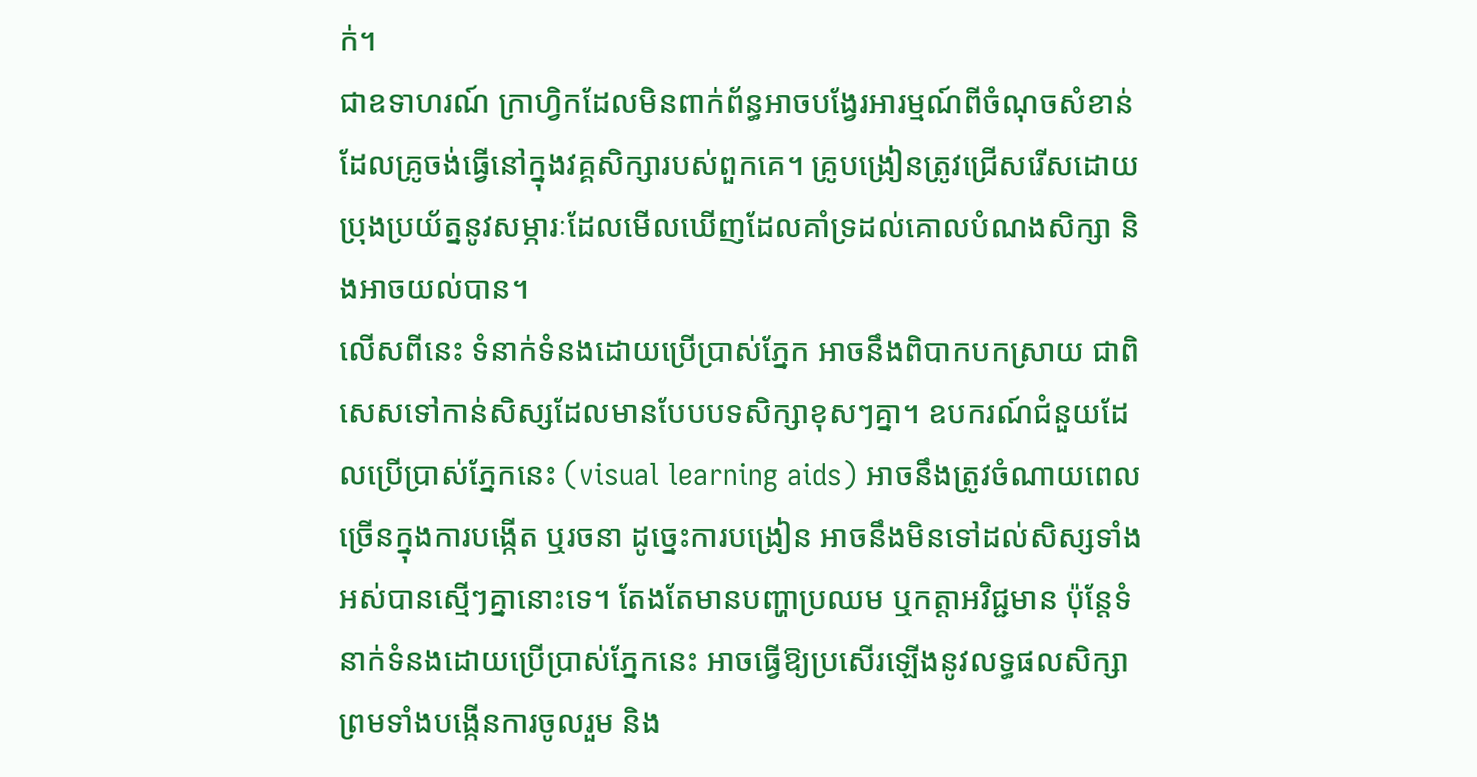ក់។
ជាឧទាហរណ៍ ក្រាហ្វិកដែលមិនពាក់ព័ន្ធអាចបង្វែរអារម្មណ៍ពីចំណុចសំខាន់ដែលគ្រូចង់ធ្វើនៅក្នុងវគ្គសិក្សារបស់ពួកគេ។ គ្រូបង្រៀនត្រូវជ្រើសរើសដោយប្រុងប្រយ័ត្ននូវសម្ភារៈដែលមើលឃើញដែលគាំទ្រដល់គោលបំណងសិក្សា និងអាចយល់បាន។
លើសពីនេះ ទំនាក់ទំនងដោយប្រើប្រាស់ភ្នែក អាចនឹងពិបាកបកស្រាយ ជាពិសេសទៅកាន់សិស្សដែលមានបែបបទសិក្សាខុសៗគ្នា។ ឧបករណ៍ជំនួយដែលប្រើប្រាស់ភ្នែកនេះ (visual learning aids) អាចនឹងត្រូវចំណាយពេលច្រើនក្នុងការបង្កើត ឬរចនា ដូច្នេះការបង្រៀន អាចនឹងមិនទៅដល់សិស្សទាំងអស់បានស្មើៗគ្នានោះទេ។ តែងតែមានបញ្ហាប្រឈម ឬកត្តាអវិជ្ជមាន ប៉ុន្តែទំនាក់ទំនងដោយប្រើប្រាស់ភ្នែកនេះ អាចធ្វើឱ្យប្រសើរឡើងនូវលទ្ធផលសិក្សា ព្រមទាំងបង្កើនការចូលរួម និង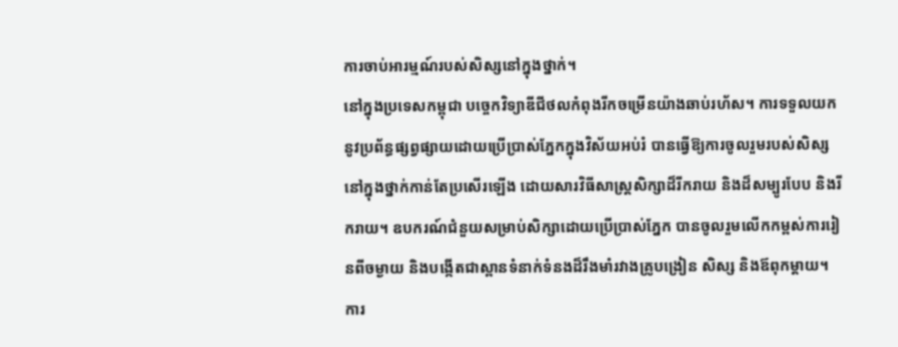ការចាប់អារម្មណ៍របស់សិស្សនៅក្នុងថ្នាក់។
នៅក្នុងប្រទេសកម្ពុជា បច្ចេកវិទ្យាឌីជីថលកំពុងរីកចម្រើនយ៉ាងឆាប់រហ័ស។ ការទទួលយកនូវប្រព័ន្ធផ្សព្វផ្សាយដោយប្រើប្រាស់ភ្នែកក្នុងវិស័យអប់រំ បានធ្វើឱ្យការចូលរួមរបស់សិស្សនៅក្នុងថ្នាក់កាន់តែប្រសើរឡើង ដោយសារវិធីសាស្រ្តសិក្សាដ៏រីករាយ និងដ៏សម្បូរបែប និងរីករាយ។ ឧបករណ៍ជំនួយសម្រាប់សិក្សាដោយប្រើប្រាស់ភ្នែក បានចូលរួមលើកកម្ពស់ការរៀនពីចម្ងាយ និងបង្កើតជាស្ពានទំនាក់ទំនងដ៏រឹងមាំរវាងគ្រូបង្រៀន សិស្ស និងឪពុកម្តាយ។
ការ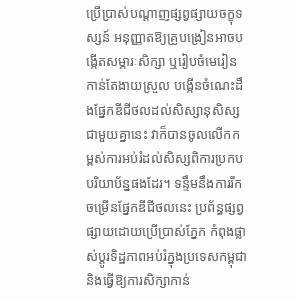ប្រើប្រាស់បណ្ដាញផ្សព្វផ្សាយចក្ខុទស្សន៍ អនុញ្ញាតឱ្យគ្រូបង្រៀនអាចបង្កើតសម្ភារៈសិក្សា ឬរៀបចំមេរៀនកាន់តែងាយស្រួល បង្កើនចំណេះដឹងផ្នែកឌីជីថលដល់សិស្សានុសិស្ស ជាមួយគ្នានេះ វាក៏បានចូលលើកកម្ពស់ការអប់រំដល់សិស្សពិការប្រកបបរិយាប័ន្នផងដែរ។ ទន្ទឹមនឹងការរីកចម្រើនផ្នែកឌីជីថលនេះ ប្រព័ន្ធផ្សព្វផ្សាយដោយប្រើប្រាស់ភ្នែក កំពុងផ្លាស់ប្តូរទិដ្ឋភាពអប់រំក្នុងប្រទេសកម្ពុជា និងធ្វើឱ្យការសិក្សាកាន់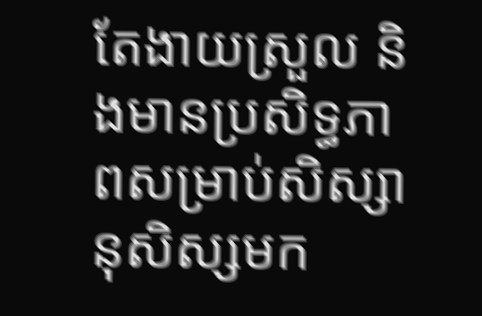តែងាយស្រួល និងមានប្រសិទ្ធភាពសម្រាប់សិស្សានុសិស្សមក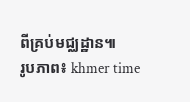ពីគ្រប់មជ្ឈដ្ឋាន៕
រូបភាព៖ khmer time